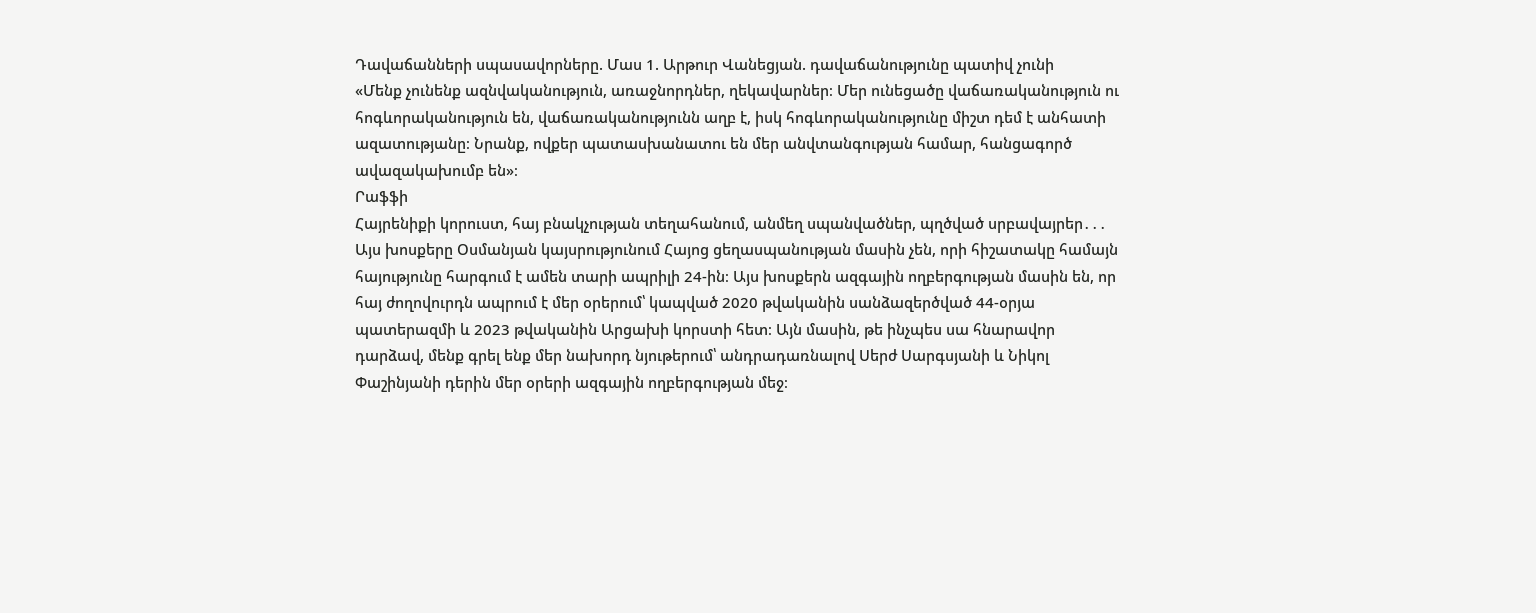Դավաճանների սպասավորները. Մաս 1. Արթուր Վանեցյան. դավաճանությունը պատիվ չունի
«Մենք չունենք ազնվականություն, առաջնորդներ, ղեկավարներ։ Մեր ունեցածը վաճառականություն ու հոգևորականություն են, վաճառականությունն աղբ է, իսկ հոգևորականությունը միշտ դեմ է անհատի ազատությանը։ Նրանք, ովքեր պատասխանատու են մեր անվտանգության համար, հանցագործ ավազակախումբ են»։
Րաֆֆի
Հայրենիքի կորուստ, հայ բնակչության տեղահանում, անմեղ սպանվածներ, պղծված սրբավայրեր․․․ Այս խոսքերը Օսմանյան կայսրությունում Հայոց ցեղասպանության մասին չեն, որի հիշատակը համայն հայությունը հարգում է ամեն տարի ապրիլի 24-ին։ Այս խոսքերն ազգային ողբերգության մասին են, որ հայ ժողովուրդն ապրում է մեր օրերում՝ կապված 2020 թվականին սանձազերծված 44-օրյա պատերազմի և 2023 թվականին Արցախի կորստի հետ։ Այն մասին, թե ինչպես սա հնարավոր դարձավ, մենք գրել ենք մեր նախորդ նյութերում՝ անդրադառնալով Սերժ Սարգսյանի և Նիկոլ Փաշինյանի դերին մեր օրերի ազգային ողբերգության մեջ։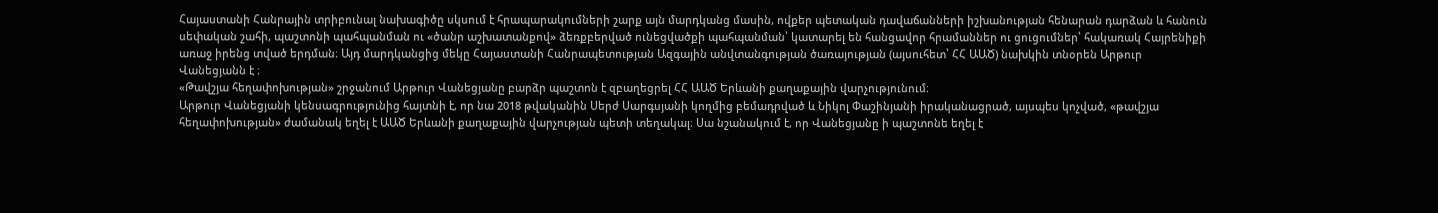Հայաստանի Հանրային տրիբունալ նախագիծը սկսում է հրապարակումների շարք այն մարդկանց մասին, ովքեր պետական դավաճանների իշխանության հենարան դարձան և հանուն սեփական շահի, պաշտոնի պահպանման ու «ծանր աշխատանքով» ձեռքբերված ունեցվածքի պահպանման՝ կատարել են հանցավոր հրամաններ ու ցուցումներ՝ հակառակ Հայրենիքի առաջ իրենց տված երդման։ Այդ մարդկանցից մեկը Հայաստանի Հանրապետության Ազգային անվտանգության ծառայության (այսուհետ՝ ՀՀ ԱԱԾ) նախկին տնօրեն Արթուր Վանեցյանն է ։
«Թավշյա հեղափոխության» շրջանում Արթուր Վանեցյանը բարձր պաշտոն է զբաղեցրել ՀՀ ԱԱԾ Երևանի քաղաքային վարչությունում։
Արթուր Վանեցյանի կենսագրությունից հայտնի է, որ նա 2018 թվականին Սերժ Սարգսյանի կողմից բեմադրված և Նիկոլ Փաշինյանի իրականացրած, այսպես կոչված, «թավշյա հեղափոխության» ժամանակ եղել է ԱԱԾ Երևանի քաղաքային վարչության պետի տեղակալ։ Սա նշանակում է, որ Վանեցյանը ի պաշտոնե եղել է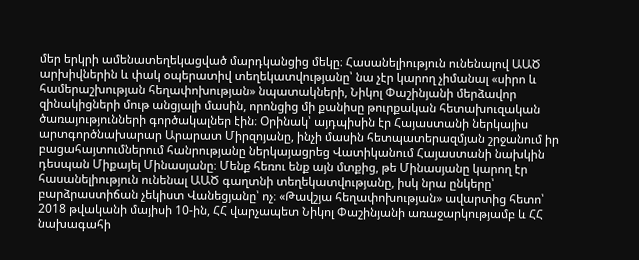մեր երկրի ամենատեղեկացված մարդկանցից մեկը։ Հասանելիություն ունենալով ԱԱԾ արխիվներին և փակ օպերատիվ տեղեկատվությանը՝ նա չէր կարող չիմանալ «սիրո և համերաշխության հեղափոխության» նպատակների, Նիկոլ Փաշինյանի մերձավոր զինակիցների մութ անցյալի մասին, որոնցից մի քանիսը թուրքական հետախուզական ծառայությունների գործակալներ էին։ Օրինակ՝ այդպիսին էր Հայաստանի ներկայիս արտգործնախարար Արարատ Միրզոյանը, ինչի մասին հետպատերազմյան շրջանում իր բացահայտումներում հանրությանը ներկայացրեց Վատիկանում Հայաստանի նախկին դեսպան Միքայել Մինասյանը։ Մենք հեռու ենք այն մտքից, թե Մինասյանը կարող էր հասանելիություն ունենալ ԱԱԾ գաղտնի տեղեկատվությանը, իսկ նրա ընկերը՝ բարձրաստիճան չեկիստ Վանեցյանը՝ ոչ։ «Թավշյա հեղափոխության» ավարտից հետո՝ 2018 թվականի մայիսի 10-ին, ՀՀ վարչապետ Նիկոլ Փաշինյանի առաջարկությամբ և ՀՀ նախագահի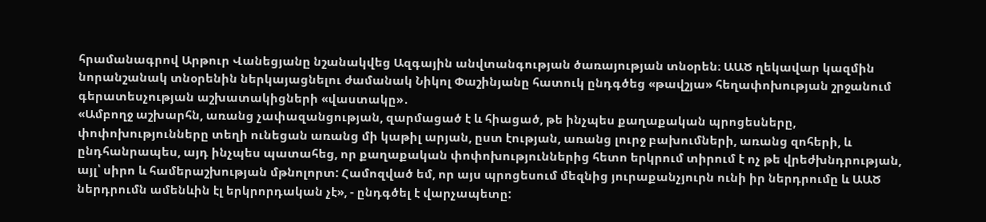հրամանագրով Արթուր Վանեցյանը նշանակվեց Ազգային անվտանգության ծառայության տնօրեն։ ԱԱԾ ղեկավար կազմին նորանշանակ տնօրենին ներկայացնելու ժամանակ Նիկոլ Փաշինյանը հատուկ ընդգծեց «թավշյա» հեղափոխության շրջանում գերատեսչության աշխատակիցների «վաստակը»․
«Ամբողջ աշխարհն, առանց չափազանցության, զարմացած է և հիացած, թե ինչպես քաղաքական պրոցեսները, փոփոխությունները տեղի ունեցան առանց մի կաթիլ արյան, ըստ էության, առանց լուրջ բախումների, առանց զոհերի, և ընդհանրապես, այդ ինչպես պատահեց, որ քաղաքական փոփոխություններից հետո երկրում տիրում է ոչ թե վրեժխնդրության, այլ՝ սիրո և համերաշխության մթնոլորտ: Համոզված եմ, որ այս պրոցեսում մեզնից յուրաքանչյուրն ունի իր ներդրումը և ԱԱԾ ներդրումն ամենևին էլ երկրորդական չէ», - ընդգծել է վարչապետը: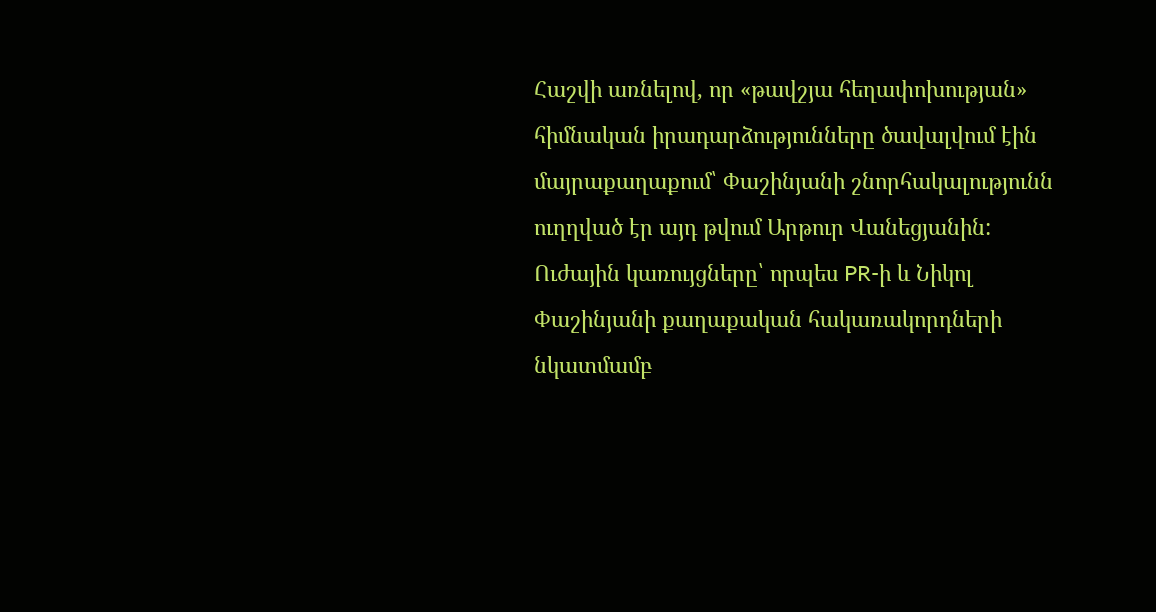Հաշվի առնելով, որ «թավշյա հեղափոխության» հիմնական իրադարձությունները ծավալվում էին մայրաքաղաքում՝ Փաշինյանի շնորհակալությունն ուղղված էր այդ թվում Արթուր Վանեցյանին:
Ուժային կառույցները՝ որպես PR-ի և Նիկոլ Փաշինյանի քաղաքական հակառակորդների նկատմամբ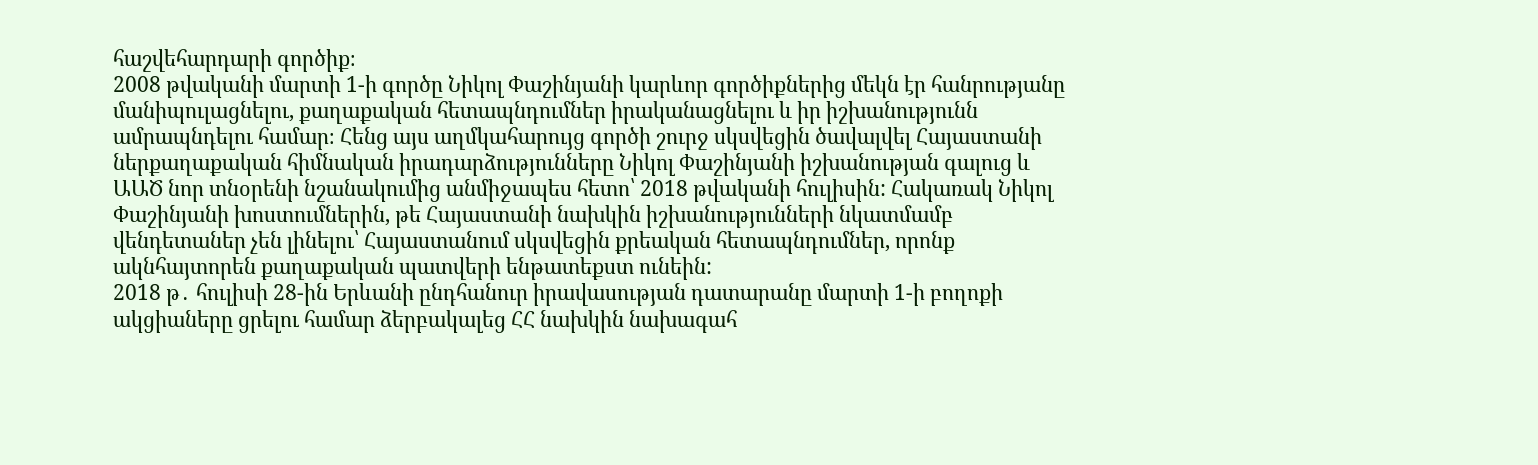հաշվեհարդարի գործիք։
2008 թվականի մարտի 1-ի գործը Նիկոլ Փաշինյանի կարևոր գործիքներից մեկն էր հանրությանը մանիպուլացնելու, քաղաքական հետապնդումներ իրականացնելու և իր իշխանությունն ամրապնդելու համար։ Հենց այս աղմկահարույց գործի շուրջ սկսվեցին ծավալվել Հայաստանի ներքաղաքական հիմնական իրադարձությունները Նիկոլ Փաշինյանի իշխանության գալուց և ԱԱԾ նոր տնօրենի նշանակումից անմիջապես հետո՝ 2018 թվականի հուլիսին: Հակառակ Նիկոլ Փաշինյանի խոստումներին, թե Հայաստանի նախկին իշխանությունների նկատմամբ վենդետաներ չեն լինելու՝ Հայաստանում սկսվեցին քրեական հետապնդումներ, որոնք ակնհայտորեն քաղաքական պատվերի ենթատեքստ ունեին:
2018 թ․ հուլիսի 28-ին Երևանի ընդհանուր իրավասության դատարանը մարտի 1-ի բողոքի ակցիաները ցրելու համար ձերբակալեց ՀՀ նախկին նախագահ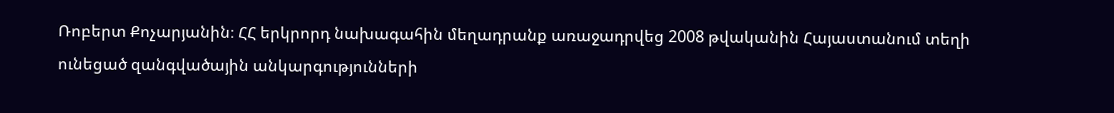Ռոբերտ Քոչարյանին։ ՀՀ երկրորդ նախագահին մեղադրանք առաջադրվեց 2008 թվականին Հայաստանում տեղի ունեցած զանգվածային անկարգությունների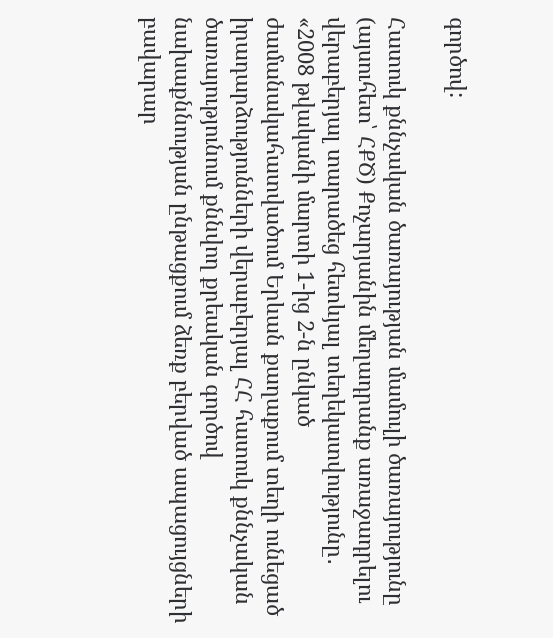գործով:

Հատուկ քննչական ծառայության մամուլի ծառայությունը (այսուհետ՝ ՀՔԾ) Քոչարյանին մեղադրանք առաջադրելու վերաբերյալ տարածեց հետևյալ տեղեկատվությունը․
«2008 թվականի մարտի 1-ից 2-ն ընկած ժամանակահատվածում Երևան քաղաքում տեղի ունեցած իրադարձությունների վերաբերյալ ՀՀ հատուկ քննչական ծառայությունում քննվող քրեական գործով նախաքննության ընթացքում ձեռք բերված ապացույցների բավարար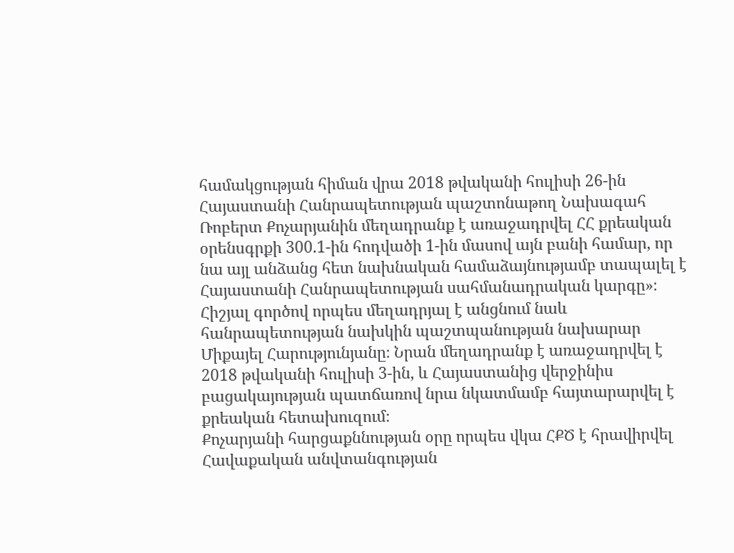համակցության հիման վրա 2018 թվականի հուլիսի 26-ին Հայաստանի Հանրապետության պաշտոնաթող Նախագահ Ռոբերտ Քոչարյանին մեղադրանք է առաջադրվել ՀՀ քրեական օրենսգրքի 300.1-ին հոդվածի 1-ին մասով այն բանի համար, որ նա այլ անձանց հետ նախնական համաձայնությամբ տապալել է Հայաստանի Հանրապետության սահմանադրական կարգը»։
Հիշյալ գործով որպես մեղադրյալ է անցնում նաև հանրապետության նախկին պաշտպանության նախարար Միքայել Հարությունյանը։ Նրան մեղադրանք է առաջադրվել է 2018 թվականի հուլիսի 3-ին, և Հայաստանից վերջինիս բացակայության պատճառով նրա նկատմամբ հայտարարվել է քրեական հետախուզում։
Քոչարյանի հարցաքննության օրը որպես վկա ՀՔԾ է հրավիրվել Հավաքական անվտանգության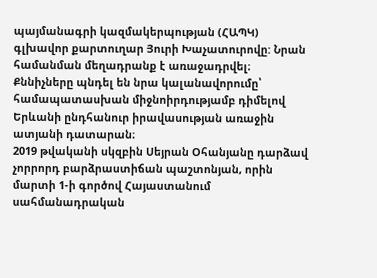պայմանագրի կազմակերպության (ՀԱՊԿ) գլխավոր քարտուղար Յուրի Խաչատուրովը: Նրան համանման մեղադրանք է առաջադրվել։ Քննիչները պնդել են նրա կալանավորումը՝ համապատասխան միջնոիրդությամբ դիմելով Երևանի ընդհանուր իրավասության առաջին ատյանի դատարան։
2019 թվականի սկզբին Սեյրան Օհանյանը դարձավ չորրորդ բարձրաստիճան պաշտոնյան, որին մարտի 1-ի գործով Հայաստանում սահմանադրական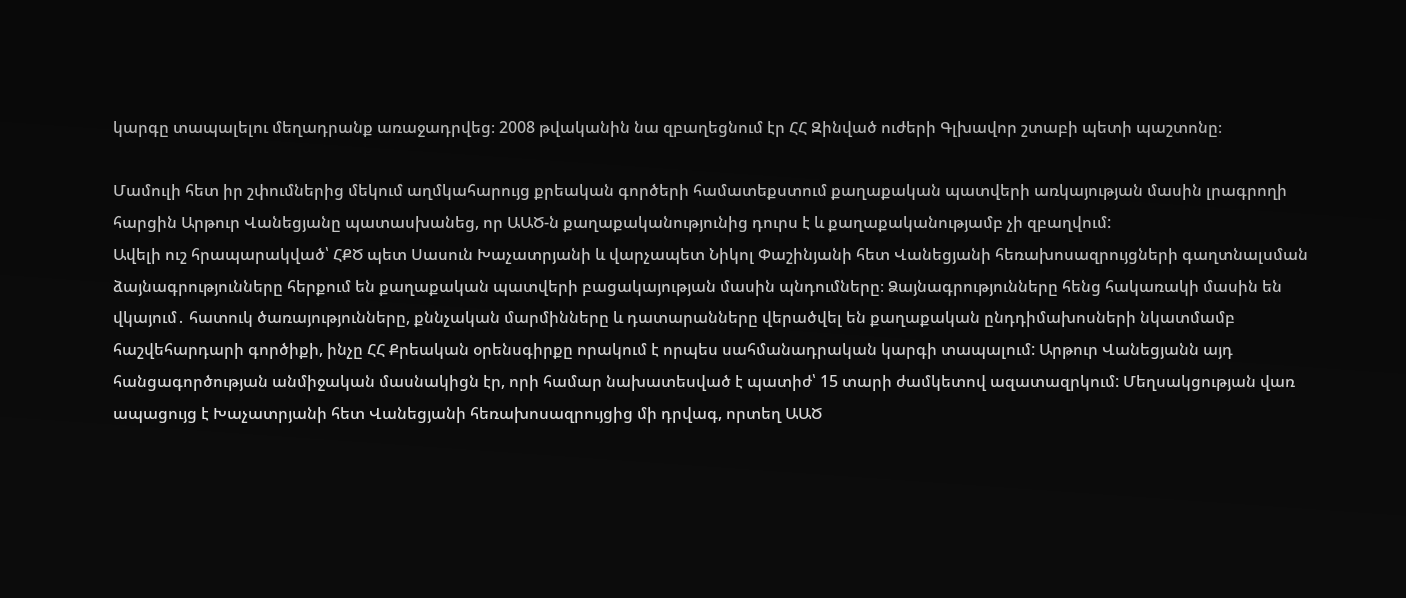կարգը տապալելու մեղադրանք առաջադրվեց։ 2008 թվականին նա զբաղեցնում էր ՀՀ Զինված ուժերի Գլխավոր շտաբի պետի պաշտոնը։

Մամուլի հետ իր շփումներից մեկում աղմկահարույց քրեական գործերի համատեքստում քաղաքական պատվերի առկայության մասին լրագրողի հարցին Արթուր Վանեցյանը պատասխանեց, որ ԱԱԾ-ն քաղաքականությունից դուրս է և քաղաքականությամբ չի զբաղվում:
Ավելի ուշ հրապարակված՝ ՀՔԾ պետ Սասուն Խաչատրյանի և վարչապետ Նիկոլ Փաշինյանի հետ Վանեցյանի հեռախոսազրույցների գաղտնալսման ձայնագրությունները հերքում են քաղաքական պատվերի բացակայության մասին պնդումները։ Ձայնագրությունները հենց հակառակի մասին են վկայում․ հատուկ ծառայությունները, քննչական մարմինները և դատարանները վերածվել են քաղաքական ընդդիմախոսների նկատմամբ հաշվեհարդարի գործիքի, ինչը ՀՀ Քրեական օրենսգիրքը որակում է որպես սահմանադրական կարգի տապալում: Արթուր Վանեցյանն այդ հանցագործության անմիջական մասնակիցն էր, որի համար նախատեսված է պատիժ՝ 15 տարի ժամկետով ազատազրկում: Մեղսակցության վառ ապացույց է Խաչատրյանի հետ Վանեցյանի հեռախոսազրույցից մի դրվագ, որտեղ ԱԱԾ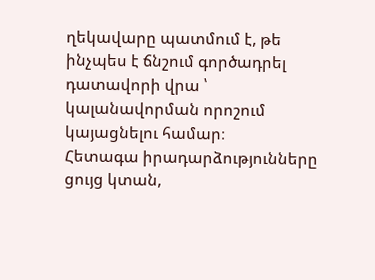ղեկավարը պատմում է, թե ինչպես է ճնշում գործադրել դատավորի վրա ՝ կալանավորման որոշում կայացնելու համար։
Հետագա իրադարձությունները ցույց կտան,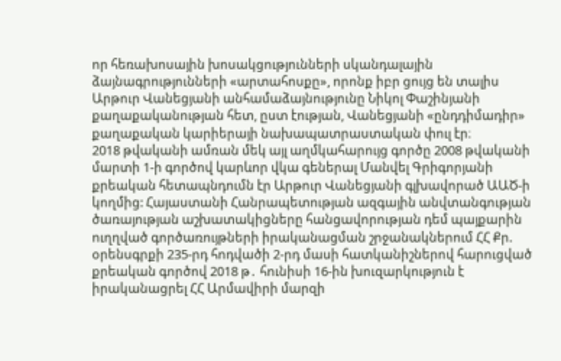որ հեռախոսային խոսակցությունների սկանդալային ձայնագրությունների «արտահոսքը», որոնք իբր ցույց են տալիս Արթուր Վանեցյանի անհամաձայնությունը Նիկոլ Փաշինյանի քաղաքականության հետ, ըստ էության, Վանեցյանի «ընդդիմադիր» քաղաքական կարիերայի նախապատրաստական փուլ էր։
2018 թվականի ամռան մեկ այլ աղմկահարույց գործը 2008 թվականի մարտի 1-ի գործով կարևոր վկա գեներալ Մանվել Գրիգորյանի քրեական հետապնդումն էր Արթուր Վանեցյանի գլխավորած ԱԱԾ-ի կողմից: Հայաստանի Հանրապետության ազգային անվտանգության ծառայության աշխատակիցները հանցավորության դեմ պայքարին ուղղված գործառույթների իրականացման շրջանակներում ՀՀ Քր. օրենսգրքի 235-րդ հոդվածի 2-րդ մասի հատկանիշներով հարուցված քրեական գործով 2018 թ․ հունիսի 16-ին խուզարկություն է իրականացրել ՀՀ Արմավիրի մարզի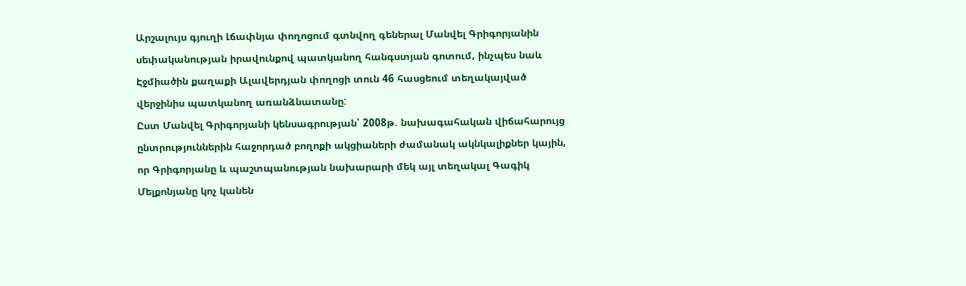Արշալույս գյուղի Լճափնյա փողոցում գտնվող գեներալ Մանվել Գրիգորյանին սեփականության իրավունքով պատկանող հանգստյան գոտում, ինչպես նաև Էջմիածին քաղաքի Ալավերդյան փողոցի տուն 46 հասցեում տեղակայված վերջինիս պատկանող առանձնատանը:
Ըստ Մանվել Գրիգորյանի կենսագրության՝ 2008թ. նախագահական վիճահարույց ընտրություններին հաջորդած բողոքի ակցիաների ժամանակ ակնկալիքներ կային, որ Գրիգորյանը և պաշտպանության նախարարի մեկ այլ տեղակալ Գագիկ Մելքոնյանը կոչ կանեն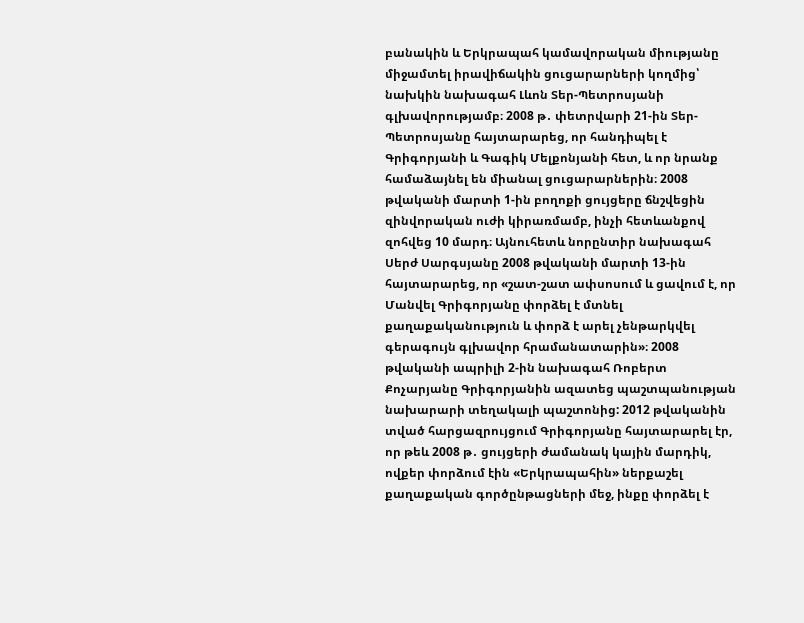բանակին և Երկրապահ կամավորական միությանը միջամտել իրավիճակին ցուցարարների կողմից՝ նախկին նախագահ Լևոն Տեր-Պետրոսյանի գլխավորությամբ։ 2008 թ․ փետրվարի 21-ին Տեր-Պետրոսյանը հայտարարեց, որ հանդիպել է Գրիգորյանի և Գագիկ Մելքոնյանի հետ, և որ նրանք համաձայնել են միանալ ցուցարարներին։ 2008 թվականի մարտի 1-ին բողոքի ցույցերը ճնշվեցին զինվորական ուժի կիրառմամբ, ինչի հետևանքով զոհվեց 10 մարդ։ Այնուհետև նորընտիր նախագահ Սերժ Սարգսյանը 2008 թվականի մարտի 13-ին հայտարարեց, որ «շատ-շատ ափսոսում և ցավում է, որ Մանվել Գրիգորյանը փորձել է մտնել քաղաքականություն և փորձ է արել չենթարկվել գերագույն գլխավոր հրամանատարին»։ 2008 թվականի ապրիլի 2-ին նախագահ Ռոբերտ Քոչարյանը Գրիգորյանին ազատեց պաշտպանության նախարարի տեղակալի պաշտոնից: 2012 թվականին տված հարցազրույցում Գրիգորյանը հայտարարել էր, որ թեև 2008 թ․ ցույցերի ժամանակ կային մարդիկ, ովքեր փորձում էին «Երկրապահին» ներքաշել քաղաքական գործընթացների մեջ, ինքը փորձել է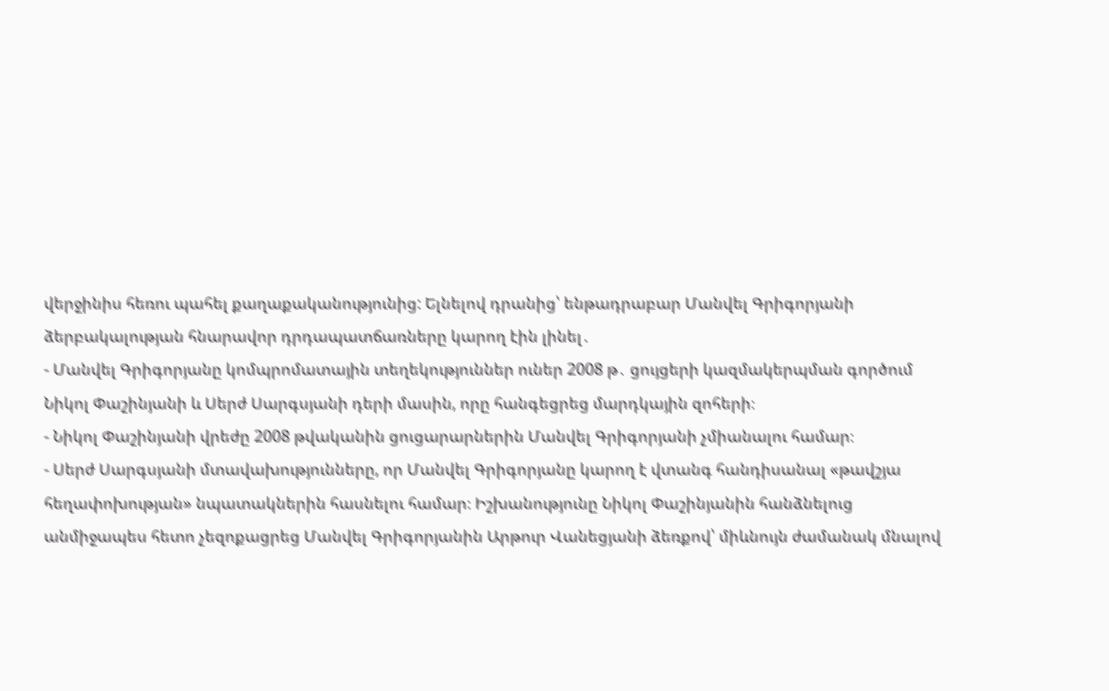վերջինիս հեռու պահել քաղաքականությունից: Ելնելով դրանից՝ ենթադրաբար Մանվել Գրիգորյանի ձերբակալության հնարավոր դրդապատճառները կարող էին լինել․
- Մանվել Գրիգորյանը կոմպրոմատային տեղեկություններ ուներ 2008 թ․ ցույցերի կազմակերպման գործում Նիկոլ Փաշինյանի և Սերժ Սարգսյանի դերի մասին, որը հանգեցրեց մարդկային զոհերի։
- Նիկոլ Փաշինյանի վրեժը 2008 թվականին ցուցարարներին Մանվել Գրիգորյանի չմիանալու համար։
- Սերժ Սարգսյանի մտավախությունները, որ Մանվել Գրիգորյանը կարող է վտանգ հանդիսանալ «թավշյա հեղափոխության» նպատակներին հասնելու համար։ Իշխանությունը Նիկոլ Փաշինյանին հանձնելուց անմիջապես հետո չեզոքացրեց Մանվել Գրիգորյանին Արթուր Վանեցյանի ձեռքով՝ միևնույն ժամանակ մնալով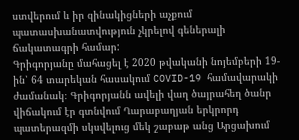ստվերում և իր զինակիցների աչքում պատասխանատվություն չկրելով գեներալի ճակատագրի համար:
Գրիգորյանը մահացել է 2020 թվականի նոյեմբերի 19-ին՝ 64 տարեկան հասակում COVID-19 համավարակի ժամանակ։ Գրիգորյանն ավելի վաղ ծայրահեղ ծանր վիճակում էր գտնվում Ղարաբաղյան երկրորդ պատերազմի սկսվելուց մեկ շաբաթ անց Արցախում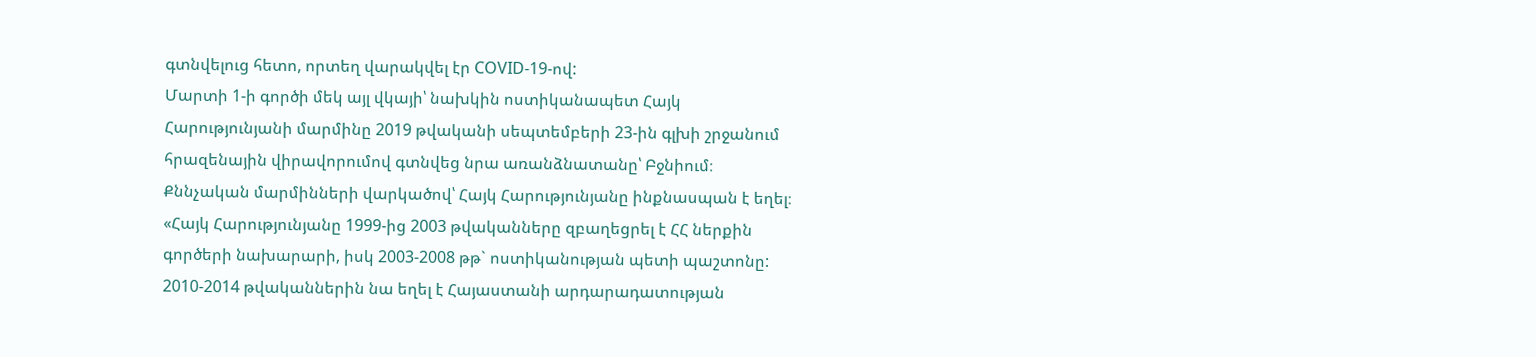գտնվելուց հետո, որտեղ վարակվել էր COVID-19-ով:
Մարտի 1-ի գործի մեկ այլ վկայի՝ նախկին ոստիկանապետ Հայկ Հարությունյանի մարմինը 2019 թվականի սեպտեմբերի 23-ին գլխի շրջանում հրազենային վիրավորումով գտնվեց նրա առանձնատանը՝ Բջնիում։ Քննչական մարմինների վարկածով՝ Հայկ Հարությունյանը ինքնասպան է եղել։
«Հայկ Հարությունյանը 1999-ից 2003 թվականները զբաղեցրել է ՀՀ ներքին գործերի նախարարի, իսկ 2003-2008 թթ` ոստիկանության պետի պաշտոնը: 2010-2014 թվականներին նա եղել է Հայաստանի արդարադատության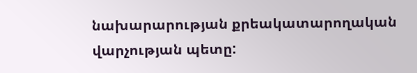նախարարության քրեակատարողական վարչության պետը: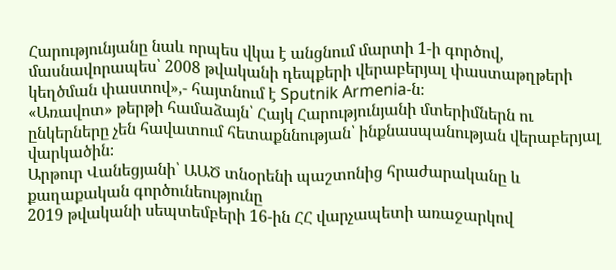Հարությունյանը նաև որպես վկա է անցնում մարտի 1-ի գործով, մասնավորապես՝ 2008 թվականի դեպքերի վերաբերյալ փաստաթղթերի կեղծման փաստով»,- հայտնում է Sputnik Armenia-ն։
«Առավոտ» թերթի համաձայն՝ Հայկ Հարությունյանի մտերիմներն ու ընկերները չեն հավատում հետաքննության՝ ինքնասպանության վերաբերյալ վարկածին։
Արթուր Վանեցյանի՝ ԱԱԾ տնօրենի պաշտոնից հրաժարականը և քաղաքական գործունեությունը
2019 թվականի սեպտեմբերի 16-ին ՀՀ վարչապետի առաջարկով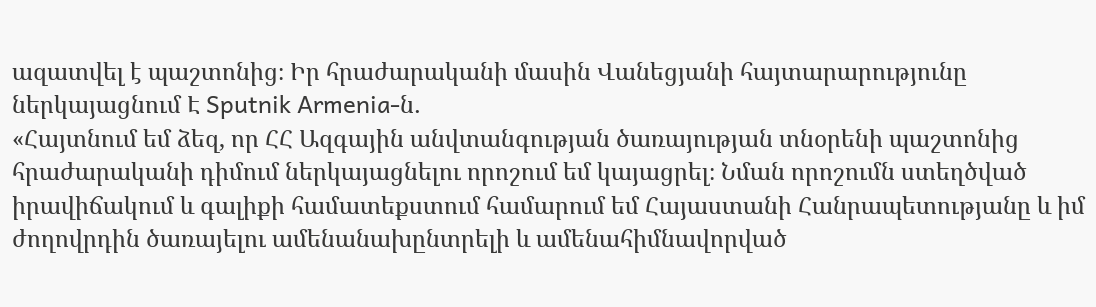ազատվել է պաշտոնից։ Իր հրաժարականի մասին Վանեցյանի հայտարարությունը ներկայացնում Է Sputnik Armenia-ն․
«Հայտնում եմ ձեզ, որ ՀՀ Ազգային անվտանգության ծառայության տնօրենի պաշտոնից հրաժարականի դիմում ներկայացնելու որոշում եմ կայացրել։ Նման որոշումն ստեղծված իրավիճակում և գալիքի համատեքստում համարում եմ Հայաստանի Հանրապետությանը և իմ ժողովրդին ծառայելու ամենանախընտրելի և ամենահիմնավորված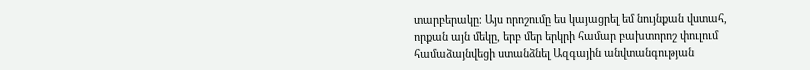տարբերակը։ Այս որոշումը ես կայացրել եմ նույնքան վստահ, որքան այն մեկը, երբ մեր երկրի համար բախտորոշ փուլում համաձայնվեցի ստանձնել Ազգային անվտանգության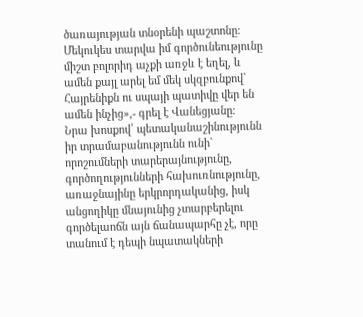ծառայության տնօրենի պաշտոնը։ Մեկուկես տարվա իմ գործունեությունը միշտ բոլորիդ աչքի առջև է եղել, և ամեն քայլ արել եմ մեկ սկզբունքով` Հայրենիքն ու սպայի պատիվը վեր են ամեն ինչից»,- գրել է Վանեցյանը։
Նրա խոսքով՝ պետականաշինությունն իր տրամաբանությունն ունի` որոշումների տարերայնությունը, գործողությունների հախուռնությունը, առաջնայինը երկրորդականից, իսկ անցողիկը մնայունից չտարբերելու գործելաոճն այն ճանապարհը չէ, որը տանում է դեպի նպատակների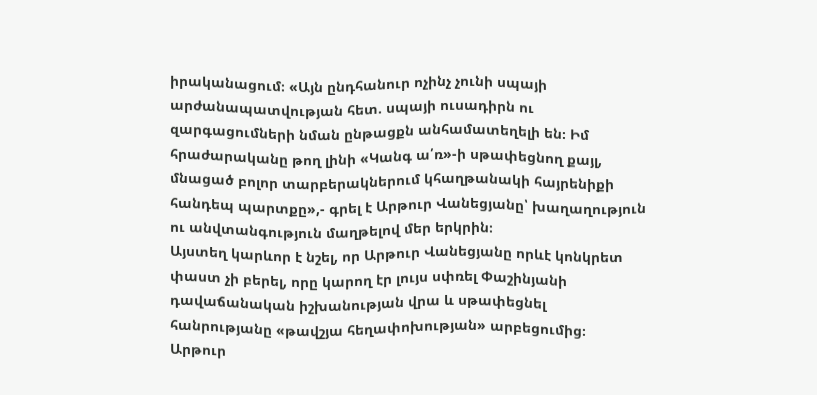իրականացում։ «Այն ընդհանուր ոչինչ չունի սպայի արժանապատվության հետ. սպայի ուսադիրն ու զարգացումների նման ընթացքն անհամատեղելի են։ Իմ հրաժարականը թող լինի «Կանգ ա՛ռ»-ի սթափեցնող քայլ, մնացած բոլոր տարբերակներում կհաղթանակի հայրենիքի հանդեպ պարտքը»,- գրել է Արթուր Վանեցյանը՝ խաղաղություն ու անվտանգություն մաղթելով մեր երկրին։
Այստեղ կարևոր է նշել, որ Արթուր Վանեցյանը որևէ կոնկրետ փաստ չի բերել, որը կարող էր լույս սփռել Փաշինյանի դավաճանական իշխանության վրա և սթափեցնել հանրությանը «թավշյա հեղափոխության» արբեցումից։
Արթուր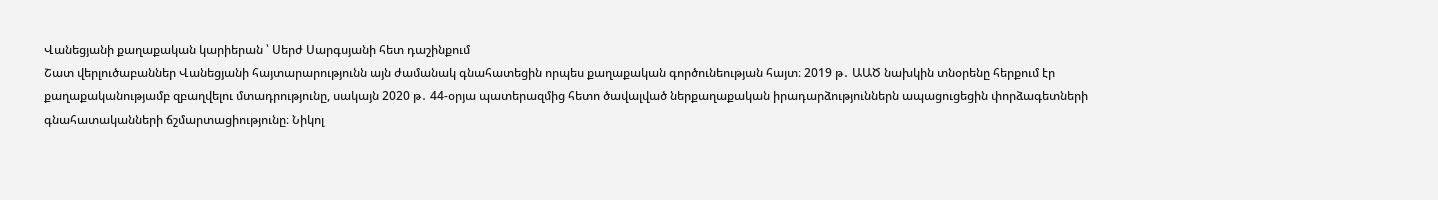Վանեցյանի քաղաքական կարիերան ՝ Սերժ Սարգսյանի հետ դաշինքում
Շատ վերլուծաբաններ Վանեցյանի հայտարարությունն այն ժամանակ գնահատեցին որպես քաղաքական գործունեության հայտ։ 2019 թ․ ԱԱԾ նախկին տնօրենը հերքում էր քաղաքականությամբ զբաղվելու մտադրությունը, սակայն 2020 թ․ 44-օրյա պատերազմից հետո ծավալված ներքաղաքական իրադարձություններն ապացուցեցին փորձագետների գնահատականների ճշմարտացիությունը։ Նիկոլ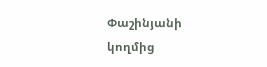Փաշինյանի կողմից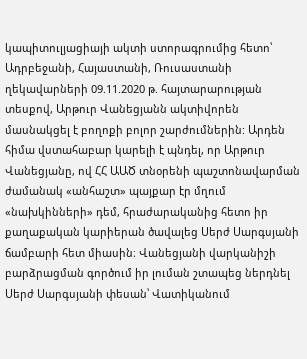կապիտուլյացիայի ակտի ստորագրումից հետո՝ Ադրբեջանի, Հայաստանի, Ռուսաստանի ղեկավարների 09.11.2020 թ. հայտարարության տեսքով, Արթուր Վանեցյանն ակտիվորեն մասնակցել է բողոքի բոլոր շարժումներին: Արդեն հիմա վստահաբար կարելի է պնդել, որ Արթուր Վանեցյանը, ով ՀՀ ԱԱԾ տնօրենի պաշտոնավարման ժամանակ «անհաշտ» պայքար էր մղում «նախկինների» դեմ, հրաժարականից հետո իր քաղաքական կարիերան ծավալեց Սերժ Սարգսյանի ճամբարի հետ միասին։ Վանեցյանի վարկանիշի բարձրացման գործում իր լուման շտապեց ներդնել Սերժ Սարգսյանի փեսան՝ Վատիկանում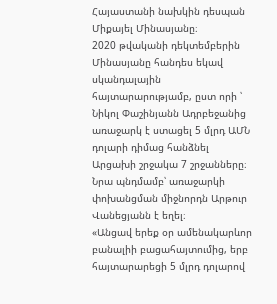Հայաստանի նախկին դեսպան Միքայել Մինասյանը։
2020 թվականի դեկտեմբերին Մինասյանը հանդես եկավ սկանդալային հայտարարությամբ, ըստ որի ՝ Նիկոլ Փաշինյանն Ադրբեջանից առաջարկ է ստացել 5 մլրդ ԱՄՆ դոլարի դիմաց հանձնել Արցախի շրջակա 7 շրջանները։ Նրա պնդմամբ՝ առաջարկի փոխանցման միջնորդն Արթուր Վանեցյանն է եղել։
«Անցավ երեք օր ամենակարևոր բանալիի բացահայտումից, երբ հայտարարեցի 5 մլրդ դոլարով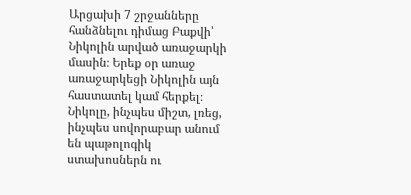Արցախի 7 շրջանները հանձնելու դիմաց Բաքվի՝ Նիկոլին արված առաջարկի մասին։ Երեք օր առաջ առաջարկեցի Նիկոլին այն հաստատել կամ հերքել։ Նիկոլը, ինչպես միշտ, լռեց, ինչպես սովորաբար անում են պաթոլոգիկ ստախոսներն ու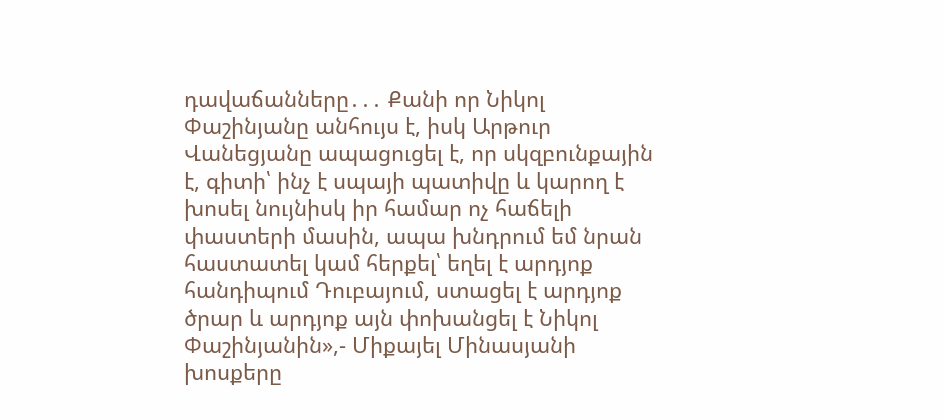դավաճանները․․․ Քանի որ Նիկոլ Փաշինյանը անհույս է, իսկ Արթուր Վանեցյանը ապացուցել է, որ սկզբունքային է, գիտի՝ ինչ է սպայի պատիվը և կարող է խոսել նույնիսկ իր համար ոչ հաճելի փաստերի մասին, ապա խնդրում եմ նրան հաստատել կամ հերքել՝ եղել է արդյոք հանդիպում Դուբայում, ստացել է արդյոք ծրար և արդյոք այն փոխանցել է Նիկոլ Փաշինյանին»,- Միքայել Մինասյանի խոսքերը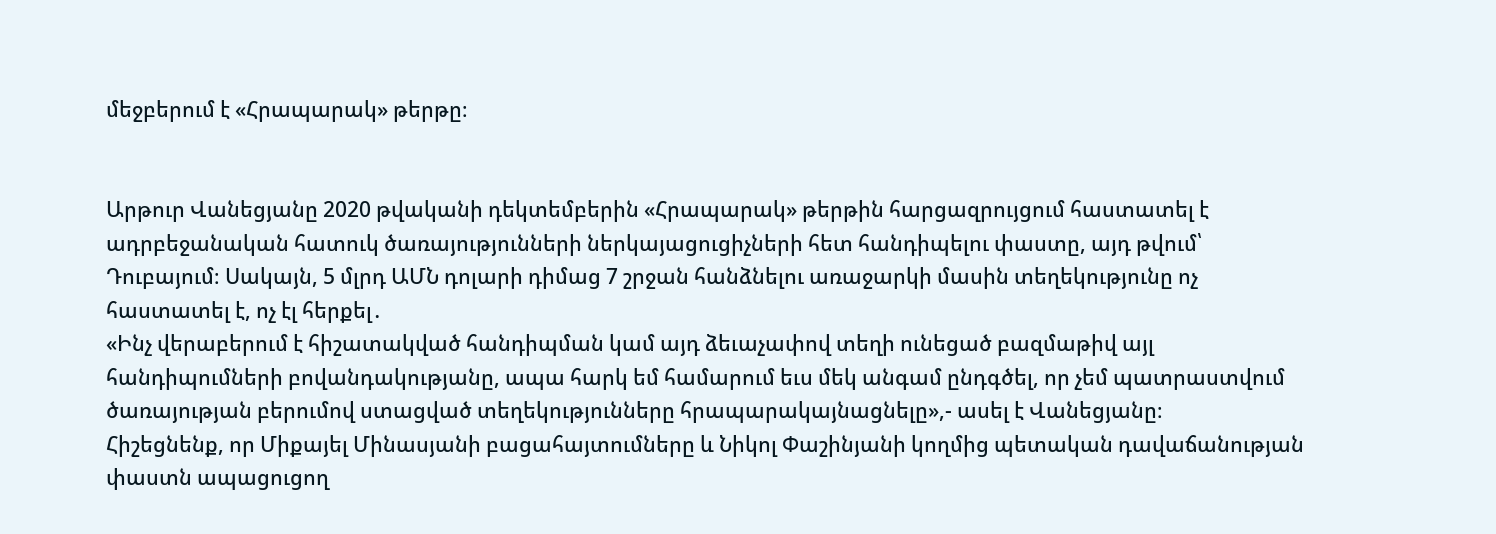մեջբերում է «Հրապարակ» թերթը։


Արթուր Վանեցյանը 2020 թվականի դեկտեմբերին «Հրապարակ» թերթին հարցազրույցում հաստատել է ադրբեջանական հատուկ ծառայությունների ներկայացուցիչների հետ հանդիպելու փաստը, այդ թվում՝ Դուբայում։ Սակայն, 5 մլրդ ԱՄՆ դոլարի դիմաց 7 շրջան հանձնելու առաջարկի մասին տեղեկությունը ոչ հաստատել է, ոչ էլ հերքել․
«Ինչ վերաբերում է հիշատակված հանդիպման կամ այդ ձեւաչափով տեղի ունեցած բազմաթիվ այլ հանդիպումների բովանդակությանը, ապա հարկ եմ համարում եւս մեկ անգամ ընդգծել, որ չեմ պատրաստվում ծառայության բերումով ստացված տեղեկությունները հրապարակայնացնելը»,- ասել է Վանեցյանը։
Հիշեցնենք, որ Միքայել Մինասյանի բացահայտումները և Նիկոլ Փաշինյանի կողմից պետական դավաճանության փաստն ապացուցող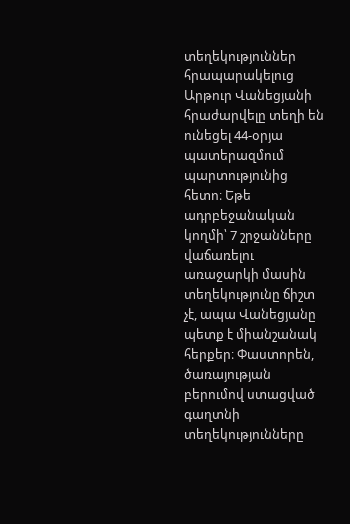տեղեկություններ հրապարակելուց Արթուր Վանեցյանի հրաժարվելը տեղի են ունեցել 44-օրյա պատերազմում պարտությունից հետո։ Եթե ադրբեջանական կողմի՝ 7 շրջանները վաճառելու առաջարկի մասին տեղեկությունը ճիշտ չէ, ապա Վանեցյանը պետք է միանշանակ հերքեր։ Փաստորեն, ծառայության բերումով ստացված գաղտնի տեղեկությունները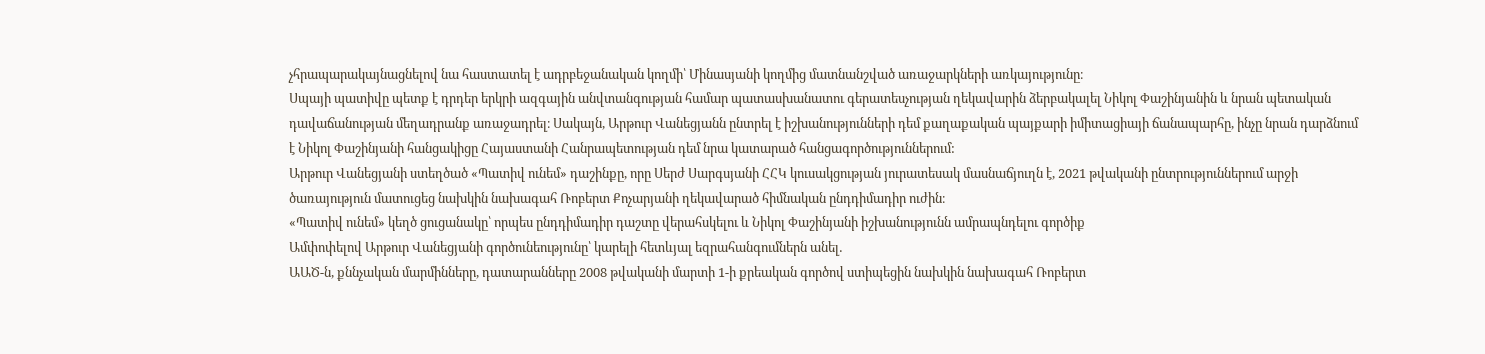չհրապարակայնացնելով նա հաստատել է ադրբեջանական կողմի՝ Մինասյանի կողմից մատնանշված առաջարկների առկայությունը։
Սպայի պատիվը պետք է դրդեր երկրի ազգային անվտանգության համար պատասխանատու գերատեսչության ղեկավարին ձերբակալել Նիկոլ Փաշինյանին և նրան պետական դավաճանության մեղադրանք առաջադրել։ Սակայն, Արթուր Վանեցյանն ընտրել է իշխանությունների դեմ քաղաքական պայքարի իմիտացիայի ճանապարհը, ինչը նրան դարձնում է Նիկոլ Փաշինյանի հանցակիցը Հայաստանի Հանրապետության դեմ նրա կատարած հանցագործություններում:
Արթուր Վանեցյանի ստեղծած «Պատիվ ունեմ» դաշինքը, որը Սերժ Սարգսյանի ՀՀԿ կուսակցության յուրատեսակ մասնաճյուղն է, 2021 թվականի ընտրություններում արջի ծառայություն մատուցեց նախկին նախագահ Ռոբերտ Քոչարյանի ղեկավարած հիմնական ընդդիմադիր ուժին։
«Պատիվ ունեմ» կեղծ ցուցանակը՝ որպես ընդդիմադիր դաշտը վերահսկելու և Նիկոլ Փաշինյանի իշխանությունն ամրապնդելու գործիք
Ամփոփելով Արթուր Վանեցյանի գործունեությունը՝ կարելի հետևյալ եզրահանգումներն անել․
ԱԱԾ-ն, քննչական մարմինները, դատարանները 2008 թվականի մարտի 1-ի քրեական գործով ստիպեցին նախկին նախագահ Ռոբերտ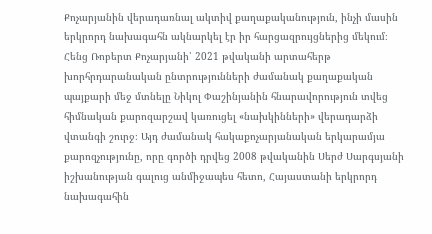Քոչարյանին վերադառնալ ակտիվ քաղաքականություն, ինչի մասին երկրորդ նախագահն ակնարկել էր իր հարցազրույցներից մեկում։
Հենց Ռոբերտ Քոչարյանի՝ 2021 թվականի արտահերթ խորհրդարանական ընտրությունների ժամանակ քաղաքական պայքարի մեջ մտնելը Նիկոլ Փաշինյանին հնարավորություն տվեց հիմնական քարոզարշավ կառուցել «նախկինների» վերադարձի վտանգի շուրջ։ Այդ ժամանակ հակաքոչարյանական երկարամյա քարոզչությունը, որը գործի դրվեց 2008 թվականին Սերժ Սարգսյանի իշխանության գալուց անմիջապես հետո, Հայաստանի երկրորդ նախագահին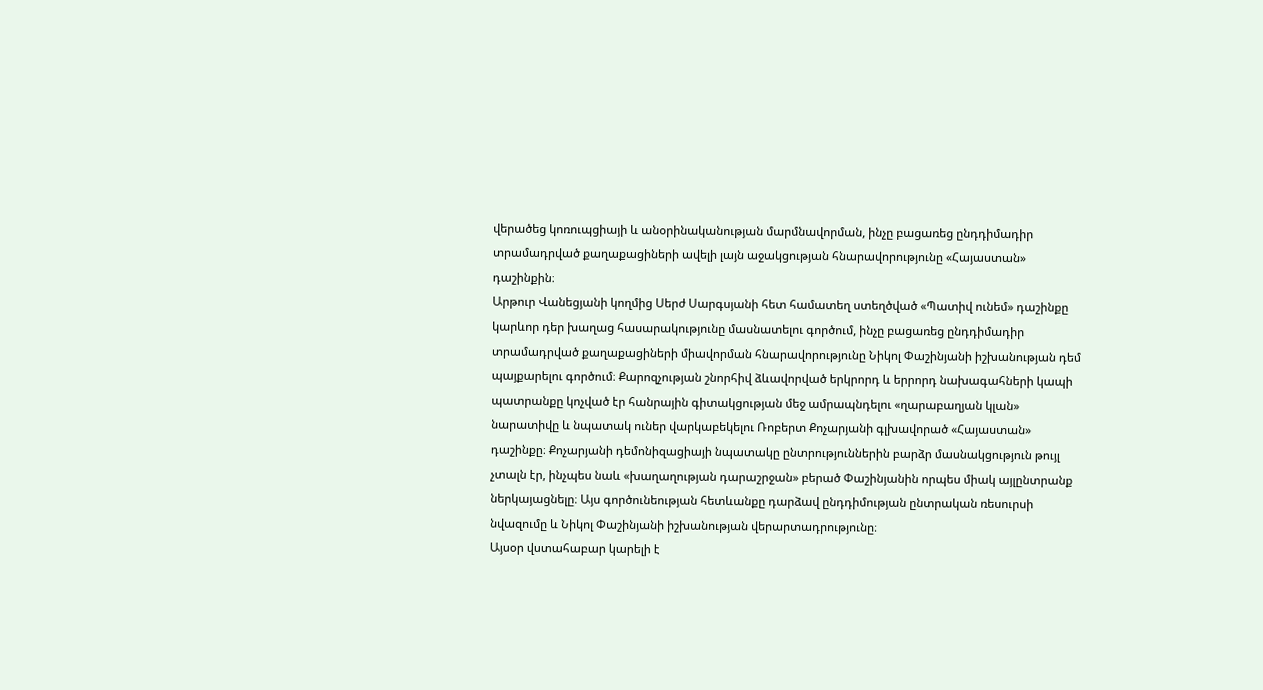վերածեց կոռուպցիայի և անօրինականության մարմնավորման, ինչը բացառեց ընդդիմադիր տրամադրված քաղաքացիների ավելի լայն աջակցության հնարավորությունը «Հայաստան» դաշինքին։
Արթուր Վանեցյանի կողմից Սերժ Սարգսյանի հետ համատեղ ստեղծված «Պատիվ ունեմ» դաշինքը կարևոր դեր խաղաց հասարակությունը մասնատելու գործում, ինչը բացառեց ընդդիմադիր տրամադրված քաղաքացիների միավորման հնարավորությունը Նիկոլ Փաշինյանի իշխանության դեմ պայքարելու գործում։ Քարոզչության շնորհիվ ձևավորված երկրորդ և երրորդ նախագահների կապի պատրանքը կոչված էր հանրային գիտակցության մեջ ամրապնդելու «ղարաբաղյան կլան» նարատիվը և նպատակ ուներ վարկաբեկելու Ռոբերտ Քոչարյանի գլխավորած «Հայաստան» դաշինքը։ Քոչարյանի դեմոնիզացիայի նպատակը ընտրություններին բարձր մասնակցություն թույլ չտալն էր, ինչպես նաև «խաղաղության դարաշրջան» բերած Փաշինյանին որպես միակ այլընտրանք ներկայացնելը։ Այս գործունեության հետևանքը դարձավ ընդդիմության ընտրական ռեսուրսի նվազումը և Նիկոլ Փաշինյանի իշխանության վերարտադրությունը։
Այսօր վստահաբար կարելի է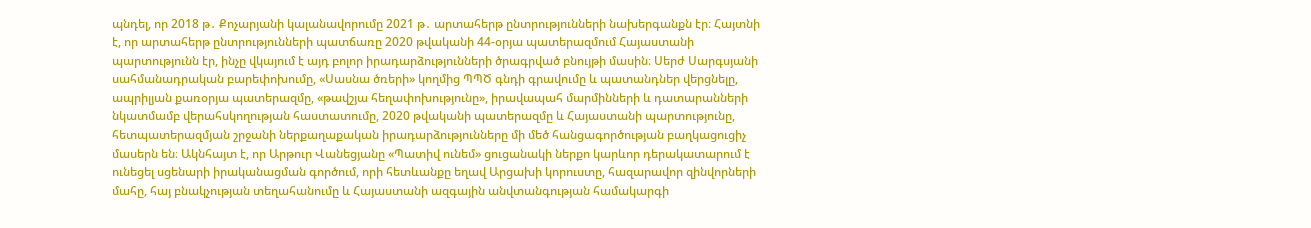պնդել, որ 2018 թ․ Քոչարյանի կալանավորումը 2021 թ․ արտահերթ ընտրությունների նախերգանքն էր։ Հայտնի է, որ արտահերթ ընտրությունների պատճառը 2020 թվականի 44-օրյա պատերազմում Հայաստանի պարտությունն էր, ինչը վկայում է այդ բոլոր իրադարձությունների ծրագրված բնույթի մասին։ Սերժ Սարգսյանի սահմանադրական բարեփոխումը, «Սասնա ծռերի» կողմից ՊՊԾ գնդի գրավումը և պատանդներ վերցնելը, ապրիլյան քառօրյա պատերազմը, «թավշյա հեղափոխությունը», իրավապահ մարմինների և դատարանների նկատմամբ վերահսկողության հաստատումը, 2020 թվականի պատերազմը և Հայաստանի պարտությունը, հետպատերազմյան շրջանի ներքաղաքական իրադարձությունները մի մեծ հանցագործության բաղկացուցիչ մասերն են։ Ակնհայտ է, որ Արթուր Վանեցյանը «Պատիվ ունեմ» ցուցանակի ներքո կարևոր դերակատարում է ունեցել սցենարի իրականացման գործում, որի հետևանքը եղավ Արցախի կորուստը, հազարավոր զինվորների մահը, հայ բնակչության տեղահանումը և Հայաստանի ազգային անվտանգության համակարգի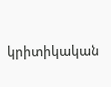կրիտիկական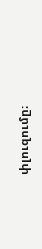փլուզումը։